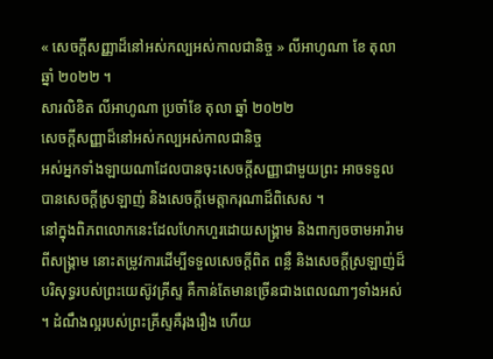« សេចក្ដីសញ្ញាដ៏នៅអស់កល្បអស់កាលជានិច្ច » លីអាហូណា ខែ តុលា ឆ្នាំ ២០២២ ។
សារលិខិត លីអាហូណា ប្រចាំខែ តុលា ឆ្នាំ ២០២២
សេចក្តីសញ្ញាដ៏នៅអស់កល្បអស់កាលជានិច្ច
អស់អ្នកទាំងឡាយណាដែលបានចុះសេចក្តីសញ្ញាជាមួយព្រះ អាចទទួលបានសេចក្តីស្រឡាញ់ និងសេចក្តីមេត្តាករុណាដ៏ពិសេស ។
នៅក្នុងពិភពលោកនេះដែលហែកហួរដោយសង្គ្រាម និងពាក្យចចាមអារ៉ាមពីសង្រ្គាម នោះតម្រូវការដើម្បីទទួលសេចក្តីពិត ពន្លឺ និងសេចក្តីស្រឡាញ់ដ៏បរិសុទ្ធរបស់ព្រះយេស៊ូវគ្រីស្ទ គឺកាន់តែមានច្រើនជាងពេលណាៗទាំងអស់ ។ ដំណឹងល្អរបស់ព្រះគ្រីស្ទគឺរុងរឿង ហើយ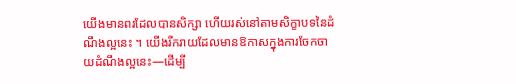យើងមានពរដែលបានសិក្សា ហើយរស់នៅតាមសិក្ខាបទនៃដំណឹងល្អនេះ ។ យើងរីករាយដែលមានឱកាសក្នុងការចែកចាយដំណឹងល្អនេះ—ដើម្បី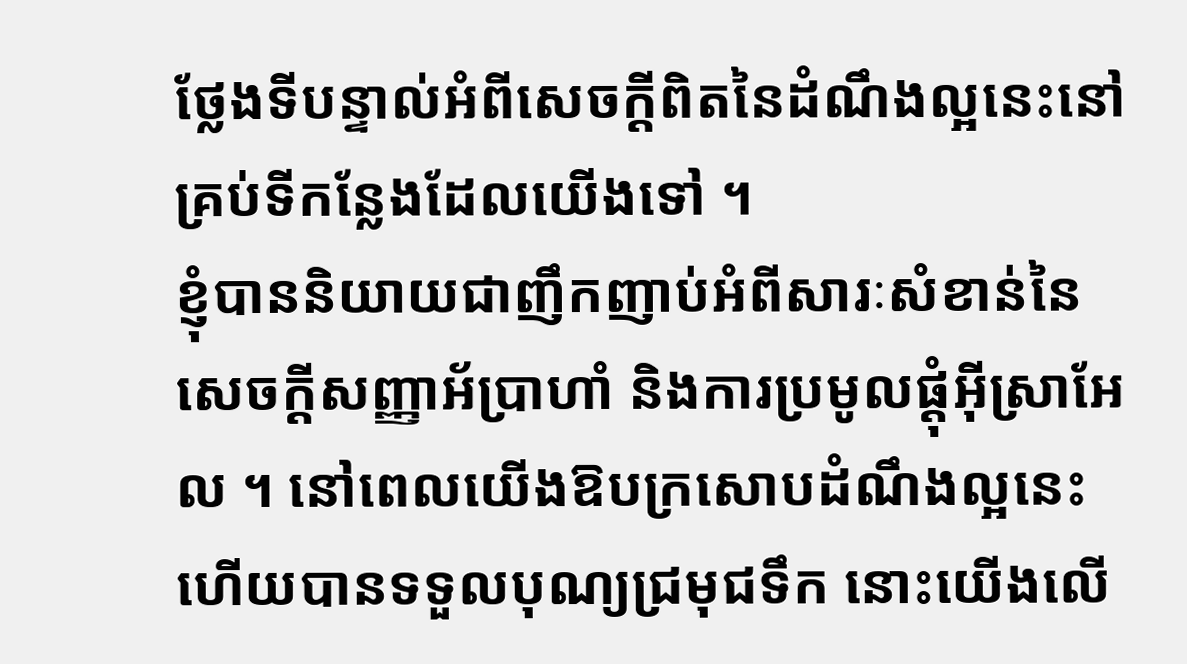ថ្លែងទីបន្ទាល់អំពីសេចក្ដីពិតនៃដំណឹងល្អនេះនៅគ្រប់ទីកន្លែងដែលយើងទៅ ។
ខ្ញុំបាននិយាយជាញឹកញាប់អំពីសារៈសំខាន់នៃសេចក្ដីសញ្ញាអ័ប្រាហាំ និងការប្រមូលផ្ដុំអ៊ីស្រាអែល ។ នៅពេលយើងឱបក្រសោបដំណឹងល្អនេះ ហើយបានទទួលបុណ្យជ្រមុជទឹក នោះយើងលើ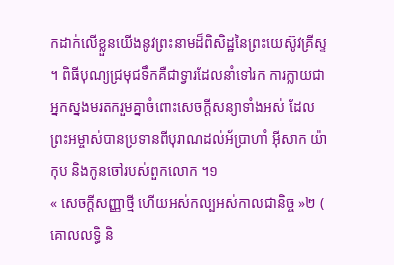កដាក់លើខ្លួនយើងនូវព្រះនាមដ៏ពិសិដ្ឋនៃព្រះយេស៊ូវគ្រីស្ទ ។ ពិធីបុណ្យជ្រមុជទឹកគឺជាទ្វារដែលនាំទៅរក ការក្លាយជាអ្នកស្នងមរតករួមគ្នាចំពោះសេចក្តីសន្យាទាំងអស់ ដែលព្រះអម្ចាស់បានប្រទានពីបុរាណដល់អ័ប្រាហាំ អ៊ីសាក យ៉ាកុប និងកូនចៅរបស់ពួកលោក ។១
« សេចក្ដីសញ្ញាថ្មី ហើយអស់កល្បអស់កាលជានិច្ច »២ ( គោលលទ្ធិ និ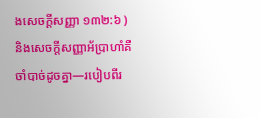ងសេចក្តីសញ្ញា ១៣២:៦ ) និងសេចក្តីសញ្ញាអ័ប្រាហាំគឺចាំបាច់ដូចគ្នា—របៀបពីរ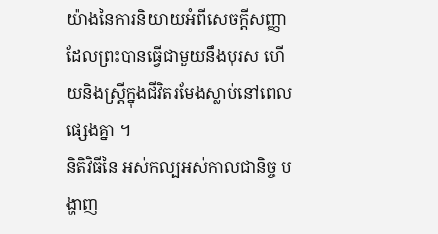យ៉ាងនៃការនិយាយអំពីសេចក្ដីសញ្ញាដែលព្រះបានធ្វើជាមួយនឹងបុរស ហើយនិងស្ត្រីក្នុងជីវិតរមែងស្លាប់នៅពេលផ្សេងគ្នា ។
និតិវិធីនៃ អស់កល្បអស់កាលជានិច្ច បង្ហាញ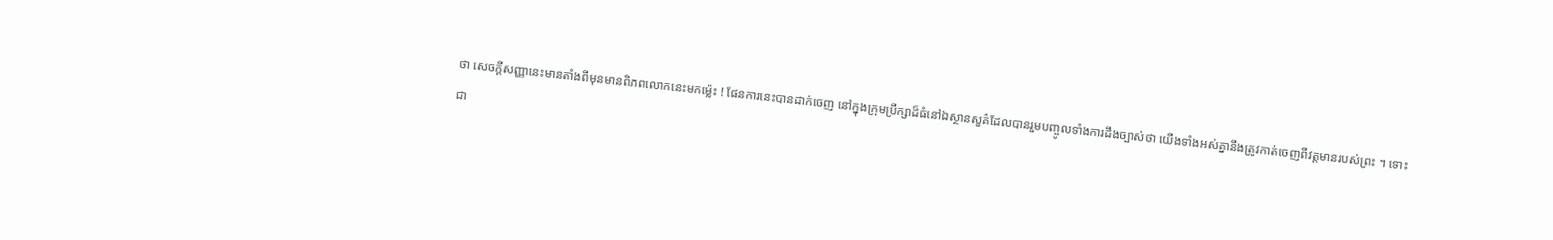ថា សេចក្តីសញ្ញានេះមានតាំងពីមុនមានពិភពលោកនេះមកម្ល៉េះ ! ផែនការនេះបានដាក់ចេញ នៅក្នុងក្រុមប្រឹក្សាដ៏ធំនៅឯស្ថានសួគ៌ដែលបានរួមបញ្ចូលទាំងការដឹងច្បាស់ថា យើងទាំងអស់គ្នានឹងត្រូវកាត់ចេញពីវត្តមានរបស់ព្រះ ។ ទោះជា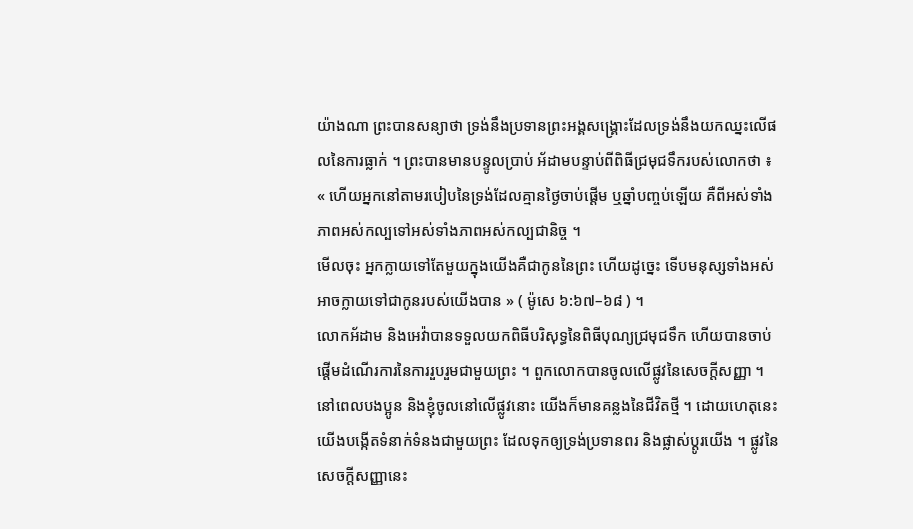យ៉ាងណា ព្រះបានសន្យាថា ទ្រង់នឹងប្រទានព្រះអង្គសង្រ្គោះដែលទ្រង់នឹងយកឈ្នះលើផលនៃការធ្លាក់ ។ ព្រះបានមានបន្ទូលប្រាប់ អ័ដាមបន្ទាប់ពីពិធីជ្រមុជទឹករបស់លោកថា ៖
« ហើយអ្នកនៅតាមរបៀបនៃទ្រង់ដែលគ្មានថ្ងៃចាប់ផ្ដើម ឬឆ្នាំបញ្ចប់ឡើយ គឺពីអស់ទាំងភាពអស់កល្បទៅអស់ទាំងភាពអស់កល្បជានិច្ច ។
មើលចុះ អ្នកក្លាយទៅតែមួយក្នុងយើងគឺជាកូននៃព្រះ ហើយដូច្នេះ ទើបមនុស្សទាំងអស់អាចក្លាយទៅជាកូនរបស់យើងបាន » ( ម៉ូសេ ៦:៦៧–៦៨ ) ។
លោកអ័ដាម និងអេវ៉ាបានទទួលយកពិធីបរិសុទ្ធនៃពិធីបុណ្យជ្រមុជទឹក ហើយបានចាប់ផ្តើមដំណើរការនៃការរួបរួមជាមួយព្រះ ។ ពួកលោកបានចូលលើផ្លូវនៃសេចក្តីសញ្ញា ។
នៅពេលបងប្អូន និងខ្ញុំចូលនៅលើផ្លូវនោះ យើងក៏មានគន្លងនៃជីវិតថ្មី ។ ដោយហេតុនេះ យើងបង្កើតទំនាក់ទំនងជាមួយព្រះ ដែលទុកឲ្យទ្រង់ប្រទានពរ និងផ្លាស់ប្តូរយើង ។ ផ្លូវនៃសេចក្តីសញ្ញានេះ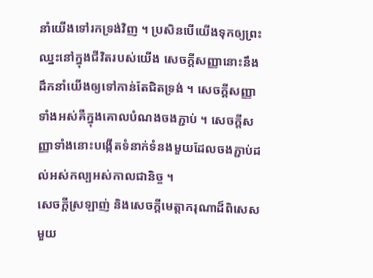នាំយើងទៅរកទ្រង់វិញ ។ ប្រសិនបើយើងទុកឲ្យព្រះឈ្នះនៅក្នុងជីវិតរបស់យើង សេចក្តីសញ្ញានោះនឹងដឹកនាំយើងឲ្យទៅកាន់តែជិតទ្រង់ ។ សេចក្តីសញ្ញាទាំងអស់គឺក្នុងគោលបំណងចងភ្ជាប់ ។ សេចក្តីសញ្ញាទាំងនោះបង្កើតទំនាក់ទំនងមួយដែលចងភ្ជាប់ដល់អស់កល្បអស់កាលជានិច្ច ។
សេចក្តីស្រឡាញ់ និងសេចក្តីមេត្តាករុណាដ៏ពិសេសមួយ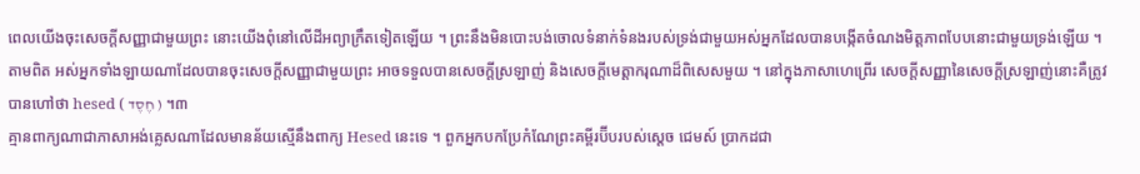ពេលយើងចុះសេចក្តីសញ្ញាជាមួយព្រះ នោះយើងពុំនៅលើដីអព្យាក្រឹតទៀតឡើយ ។ ព្រះនឹងមិនបោះបង់ចោលទំនាក់ទំនងរបស់ទ្រង់ជាមួយអស់អ្នកដែលបានបង្កើតចំណងមិត្តភាពបែបនោះជាមួយទ្រង់ឡើយ ។ តាមពិត អស់អ្នកទាំងឡាយណាដែលបានចុះសេចក្តីសញ្ញាជាមួយព្រះ អាចទទួលបានសេចក្តីស្រឡាញ់ និងសេចក្តីមេត្តាករុណាដ៏ពិសេសមួយ ។ នៅក្នុងភាសាហេព្រើរ សេចក្តីសញ្ញានៃសេចក្តីស្រឡាញ់នោះគឺត្រូវបានហៅថា hesed ( חֶסֶד ) ។៣
គ្មានពាក្យណាជាភាសាអង់គ្លេសណាដែលមានន័យស្មើនឹងពាក្យ Hesed នេះទេ ។ ពួកអ្នកបកប្រែកំណែព្រះគម្ពីរប៊ីបរបស់ស្តេច ជេមស៍ ប្រាកដជា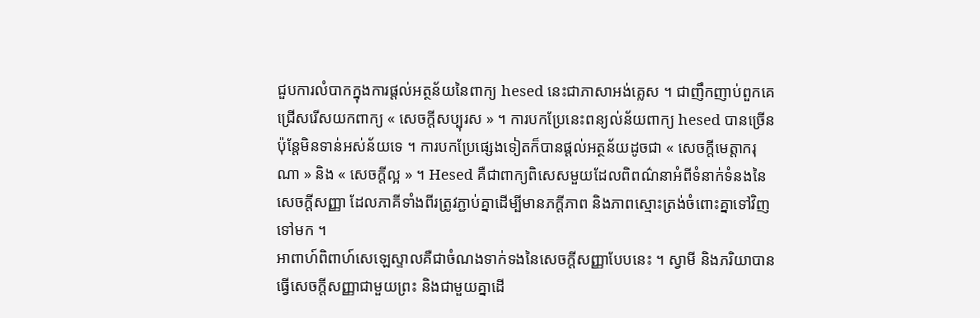ជួបការលំបាកក្នុងការផ្តល់អត្ថន័យនៃពាក្យ hesed នេះជាភាសាអង់គ្លេស ។ ជាញឹកញាប់ពួកគេជ្រើសរើសយកពាក្យ « សេចក្តីសប្បុរស » ។ ការបកប្រែនេះពន្យល់ន័យពាក្យ hesed បានច្រើន ប៉ុន្តែមិនទាន់អស់ន័យទេ ។ ការបកប្រែផ្សេងទៀតក៏បានផ្តល់អត្ថន័យដូចជា « សេចក្តីមេត្តាករុណា » និង « សេចក្តីល្អ » ។ Hesed គឺជាពាក្យពិសេសមួយដែលពិពណ៌នាអំពីទំនាក់ទំនងនៃសេចក្តីសញ្ញា ដែលភាគីទាំងពីរត្រូវភ្ជាប់គ្នាដើម្បីមានភក្តីភាព និងភាពស្មោះត្រង់ចំពោះគ្នាទៅវិញទៅមក ។
អាពាហ៍ពិពាហ៍សេឡេស្ទាលគឺជាចំណងទាក់ទងនៃសេចក្តីសញ្ញាបែបនេះ ។ ស្វាមី និងភរិយាបានធ្វើសេចក្តីសញ្ញាជាមួយព្រះ និងជាមួយគ្នាដើ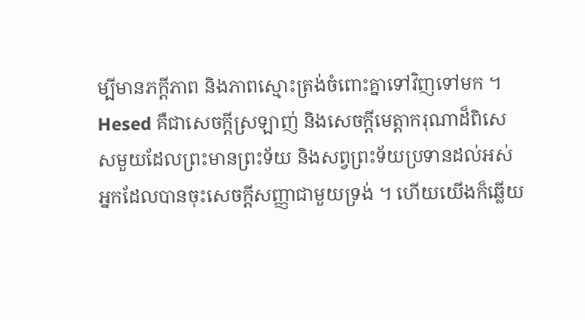ម្បីមានភក្តីភាព និងភាពស្មោះត្រង់ចំពោះគ្នាទៅវិញទៅមក ។
Hesed គឺជាសេចក្ដីស្រឡាញ់ និងសេចក្ដីមេត្តាករុណាដ៏ពិសេសមួយដែលព្រះមានព្រះទ័យ និងសព្វព្រះទ័យប្រទានដល់អស់អ្នកដែលបានចុះសេចក្ដីសញ្ញាជាមួយទ្រង់ ។ ហើយយើងក៏ឆ្លើយ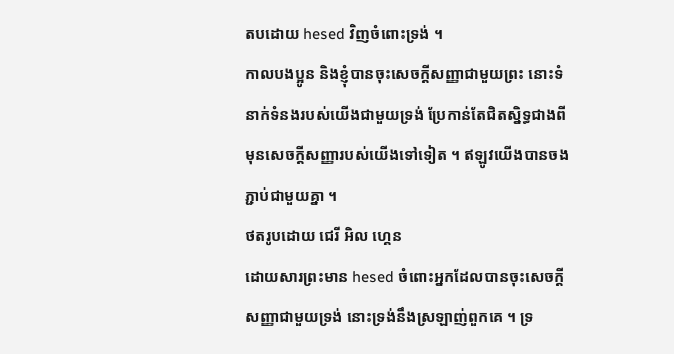តបដោយ hesed វិញចំពោះទ្រង់ ។
កាលបងប្អូន និងខ្ញុំបានចុះសេចក្ដីសញ្ញាជាមួយព្រះ នោះទំនាក់ទំនងរបស់យើងជាមួយទ្រង់ ប្រែកាន់តែជិតស្និទ្ធជាងពីមុនសេចក្ដីសញ្ញារបស់យើងទៅទៀត ។ ឥឡូវយើងបានចងភ្ជាប់ជាមួយគ្នា ។
ថតរូបដោយ ជេរី អិល ហ្គេន
ដោយសារព្រះមាន hesed ចំពោះអ្នកដែលបានចុះសេចក្តីសញ្ញាជាមួយទ្រង់ នោះទ្រង់នឹងស្រឡាញ់ពួកគេ ។ ទ្រ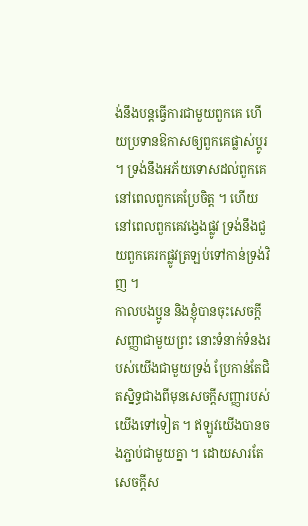ង់នឹងបន្តធ្វើការជាមួយពួកគេ ហើយប្រទានឱកាសឲ្យពួកគេផ្លាស់ប្តូរ ។ ទ្រង់នឹងអភ័យទោសដល់ពួកគេ នៅពេលពួកគេប្រែចិត្ត ។ ហើយនៅពេលពួកគេវង្វេងផ្លូវ ទ្រង់នឹងជួយពួកគេរកផ្លូវត្រឡប់ទៅកាន់ទ្រង់វិញ ។
កាលបងប្អូន និងខ្ញុំបានចុះសេចក្ដីសញ្ញាជាមួយព្រះ នោះទំនាក់ទំនងរបស់យើងជាមួយទ្រង់ ប្រែកាន់តែជិតស្និទ្ធជាងពីមុនសេចក្ដីសញ្ញារបស់យើងទៅទៀត ។ ឥឡូវយើងបានចងភ្ជាប់ជាមួយគ្នា ។ ដោយសារតែសេចក្តីស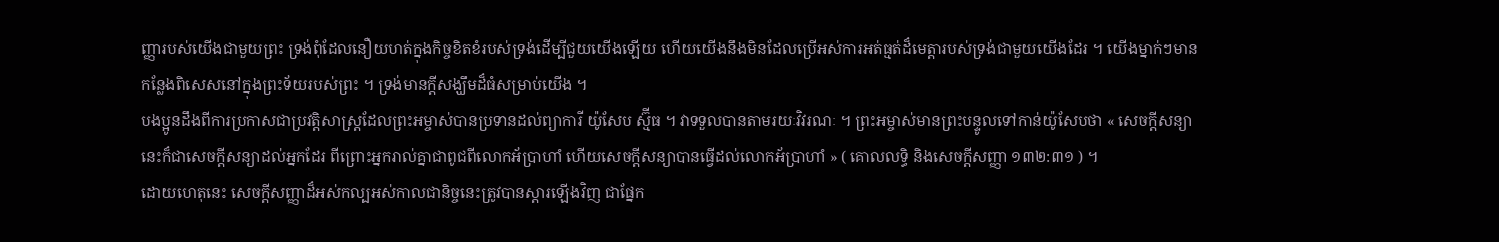ញ្ញារបស់យើងជាមួយព្រះ ទ្រង់ពុំដែលនឿយហត់ក្នុងកិច្ចខិតខំរបស់ទ្រង់ដើម្បីជួយយើងឡើយ ហើយយើងនឹងមិនដែលប្រើអស់ការអត់ធ្មត់ដ៏មេត្តារបស់ទ្រង់ជាមួយយើងដែរ ។ យើងម្នាក់ៗមានកន្លែងពិសេសនៅក្នុងព្រះទ័យរបស់ព្រះ ។ ទ្រង់មានក្តីសង្ឃឹមដ៏ធំសម្រាប់យើង ។
បងប្អូនដឹងពីការប្រកាសជាប្រវត្តិសាស្ត្រដែលព្រះអម្ចាស់បានប្រទានដល់ព្យាការី យ៉ូសែប ស្ម៊ីធ ។ វាទទួលបានតាមរយៈវិវរណៈ ។ ព្រះអម្ចាស់មានព្រះបន្ទូលទៅកាន់យ៉ូសែបថា « សេចក្ដីសន្យានេះក៏ជាសេចក្ដីសន្យាដល់អ្នកដែរ ពីព្រោះអ្នករាល់គ្នាជាពូជពីលោកអ័ប្រាហាំ ហើយសេចក្ដីសន្យាបានធ្វើដល់លោកអ័ប្រាហាំ » ( គោលលទ្ធិ និងសេចក្តីសញ្ញា ១៣២:៣១ ) ។
ដោយហេតុនេះ សេចក្ដីសញ្ញាដ៏អស់កល្បអស់កាលជានិច្ចនេះត្រូវបានស្ដារឡើងវិញ ជាផ្នែក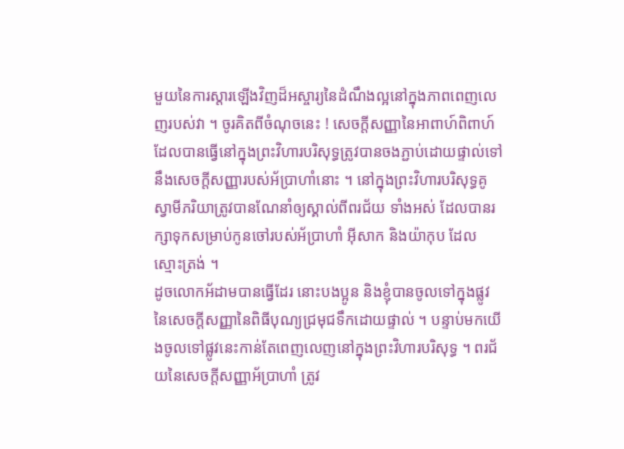មួយនៃការស្ដារឡើងវិញដ៏អស្ចារ្យនៃដំណឹងល្អនៅក្នុងភាពពេញលេញរបស់វា ។ ចូរគិតពីចំណុចនេះ ! សេចក្តីសញ្ញានៃអាពាហ៍ពិពាហ៍ដែលបានធ្វើនៅក្នុងព្រះវិហារបរិសុទ្ធត្រូវបានចងភ្ជាប់ដោយផ្ទាល់ទៅនឹងសេចក្តីសញ្ញារបស់អ័ប្រាហាំនោះ ។ នៅក្នុងព្រះវិហារបរិសុទ្ធគូស្វាមីភរិយាត្រូវបានណែនាំឲ្យស្គាល់ពីពរជ័យ ទាំងអស់ ដែលបានរក្សាទុកសម្រាប់កូនចៅរបស់អ័ប្រាហាំ អ៊ីសាក និងយ៉ាកុប ដែលស្មោះត្រង់ ។
ដូចលោកអ័ដាមបានធ្វើដែរ នោះបងប្អូន និងខ្ញុំបានចូលទៅក្នុងផ្លូវនៃសេចក្តីសញ្ញានៃពិធីបុណ្យជ្រមុជទឹកដោយផ្ទាល់ ។ បន្ទាប់មកយើងចូលទៅផ្លូវនេះកាន់តែពេញលេញនៅក្នុងព្រះវិហារបរិសុទ្ធ ។ ពរជ័យនៃសេចក្ដីសញ្ញាអ័ប្រាហាំ ត្រូវ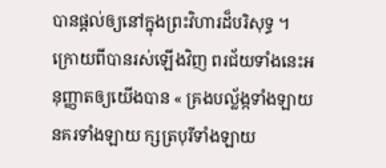បានផ្ដល់ឲ្យនៅក្នុងព្រះវិហារដ៏បរិសុទ្ធ ។ ក្រោយពីបានរស់ឡើងវិញ ពរជ័យទាំងនេះអនុញ្ញាតឲ្យយើងបាន « គ្រងបល្ល័ង្កទាំងឡាយ នគរទាំងឡាយ ក្សត្របុរីទាំងឡាយ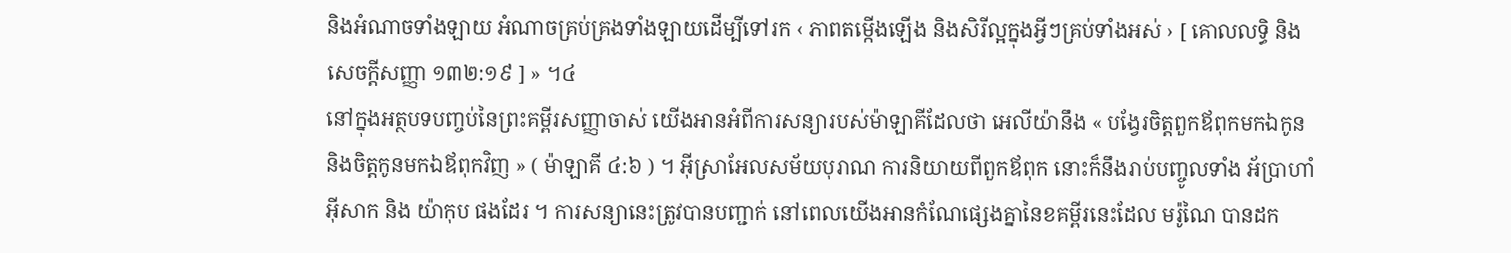និងអំណាចទាំងឡាយ អំណាចគ្រប់គ្រងទាំងឡាយដើម្បីទៅរក ‹ ភាពតម្កើងឡើង និងសិរីល្អក្នុងអ្វីៗគ្រប់ទាំងអស់ › [ គោលលទ្ធិ និង សេចក្ដីសញ្ញា ១៣២:១៩ ] » ។៤
នៅក្នុងអត្ថបទបញ្ចប់នៃព្រះគម្ពីរសញ្ញាចាស់ យើងអានអំពីការសន្យារបស់ម៉ាឡាគីដែលថា អេលីយ៉ានឹង « បង្វែរចិត្តពួកឪពុកមកឯកូន និងចិត្តកូនមកឯឪពុកវិញ » ( ម៉ាឡាគី ៤:៦ ) ។ អ៊ីស្រាអែលសម័យបុរាណ ការនិយាយពីពួកឪពុក នោះក៏នឹងរាប់បញ្ចូលទាំង អ័ប្រាហាំ អ៊ីសាក និង យ៉ាកុប ផងដែរ ។ ការសន្យានេះត្រូវបានបញ្ជាក់ នៅពេលយើងអានកំណែផ្សេងគ្នានៃខគម្ពីរនេះដែល មរ៉ូណៃ បានដក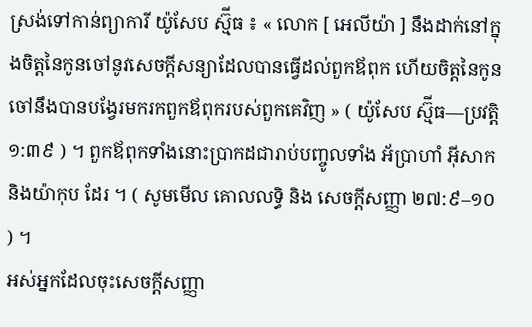ស្រង់ទៅកាន់ព្យាការី យ៉ូសែប ស្ម៊ីធ ៖ « លោក [ អេលីយ៉ា ] នឹងដាក់នៅក្នុងចិត្តនៃកូនចៅនូវសេចក្ដីសន្យាដែលបានធ្វើដល់ពួកឪពុក ហើយចិត្តនៃកូនចៅនឹងបានបង្វែរមករកពួកឪពុករបស់ពួកគេវិញ » ( យ៉ូសែប ស្ម៊ីធ—ប្រវត្តិ ១:៣៩ ) ។ ពួកឪពុកទាំងនោះប្រាកដជារាប់បញ្ចូលទាំង អ័ប្រាហាំ អ៊ីសាក និងយ៉ាកុប ដែរ ។ ( សូមមើល គោលលទ្ធិ និង សេចក្តីសញ្ញា ២៧:៩–១០ ) ។
អស់អ្នកដែលចុះសេចក្ដីសញ្ញា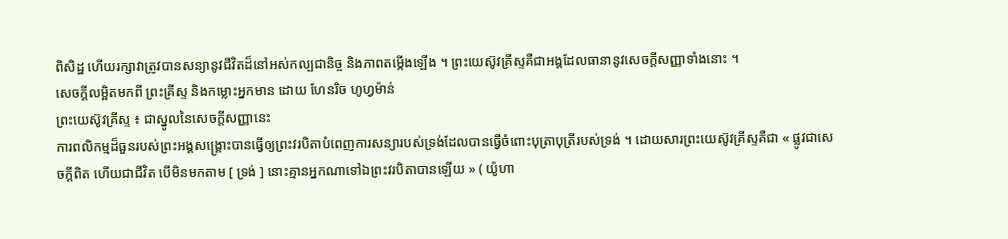ពិសិដ្ឋ ហើយរក្សាវាត្រូវបានសន្យានូវជីវិតដ៏នៅអស់កល្បជានិច្ច និងភាពតម្កើងឡើង ។ ព្រះយេស៊ូវគ្រីស្ទគឺជាអង្គដែលធានានូវសេចក្តីសញ្ញាទាំងនោះ ។
សេចក្ដីលម្អិតមកពី ព្រះគ្រីស្ទ និងកម្លោះអ្នកមាន ដោយ ហែនរិច ហូហ្វម៉ាន់
ព្រះយេស៊ូវគ្រីស្ទ ៖ ជាស្នូលនៃសេចក្តីសញ្ញានេះ
ការពលិកម្មដ៏ធួនរបស់ព្រះអង្គសង្គ្រោះបានធ្វើឲ្យព្រះវរបិតាបំពេញការសន្យារបស់ទ្រង់ដែលបានធ្វើចំពោះបុត្រាបុត្រីរបស់ទ្រង់ ។ ដោយសារព្រះយេស៊ូវគ្រីស្ទគឺជា « ផ្លូវជាសេចក្តីពិត ហើយជាជីវិត បើមិនមកតាម [ ទ្រង់ ] នោះគ្មានអ្នកណាទៅឯព្រះវរបិតាបានឡើយ » ( យ៉ូហា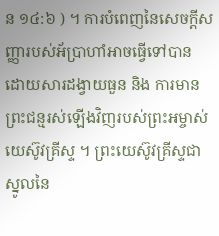ន ១៤:៦ ) ។ ការបំពេញនៃសេចក្តីសញ្ញារបស់អ័ប្រាហាំអាចធ្វើទៅបាន ដោយសារដង្វាយធួន និង ការមានព្រះជន្មរស់ឡើងវិញរបស់ព្រះអម្ចាស់យេស៊ូវគ្រីស្ទ ។ ព្រះយេស៊ូវគ្រីស្ទជាស្នូលនៃ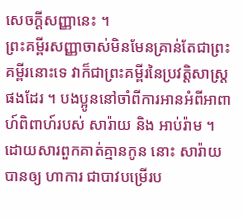សេចក្តីសញ្ញានេះ ។
ព្រះគម្ពីរសញ្ញាចាស់មិនមែនគ្រាន់តែជាព្រះគម្ពីរនោះទេ វាក៏ជាព្រះគម្ពីរនៃប្រវត្តិសាស្រ្តផងដែរ ។ បងប្អូននៅចាំពីការអានអំពីអាពាហ៍ពិពាហ៍របស់ សារ៉ាយ និង អាប់រ៉ាម ។ ដោយសារពួកគាត់គ្មានកូន នោះ សារ៉ាយ បានឲ្យ ហាការ ជាបាវបម្រើរប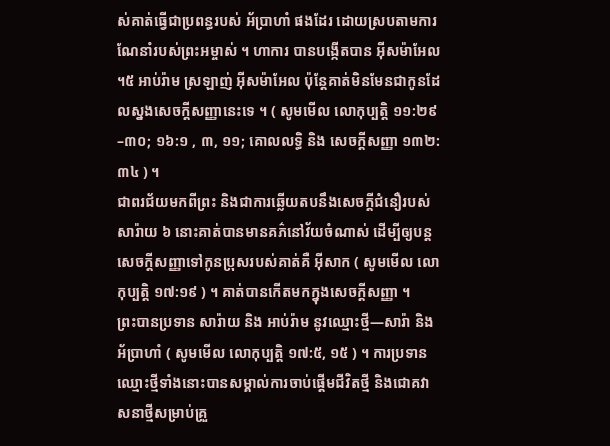ស់គាត់ធ្វើជាប្រពន្ធរបស់ អ័ប្រាហាំ ផងដែរ ដោយស្របតាមការណែនាំរបស់ព្រះអម្ចាស់ ។ ហាការ បានបង្កើតបាន អ៊ីសម៉ាអែល ។៥ អាប់រ៉ាម ស្រឡាញ់ អ៊ីសម៉ាអែល ប៉ុន្តែគាត់មិនមែនជាកូនដែលស្នងសេចក្តីសញ្ញានេះទេ ។ ( សូមមើល លោកុប្បត្តិ ១១:២៩–៣០; ១៦:១ , ៣, ១១; គោលលទ្ធិ និង សេចក្ដីសញ្ញា ១៣២:៣៤ ) ។
ជាពរជ័យមកពីព្រះ និងជាការឆ្លើយតបនឹងសេចក្ដីជំនឿរបស់សារ៉ាយ ៦ នោះគាត់បានមានគភ៌នៅវ័យចំណាស់ ដើម្បីឲ្យបន្តសេចក្តីសញ្ញាទៅកូនប្រុសរបស់គាត់គឺ អ៊ីសាក ( សូមមើល លោកុប្បត្តិ ១៧:១៩ ) ។ គាត់បានកើតមកក្នុងសេចក្ដីសញ្ញា ។
ព្រះបានប្រទាន សារ៉ាយ និង អាប់រ៉ាម នូវឈ្មោះថ្មី—សារ៉ា និង អ័ប្រាហាំ ( សូមមើល លោកុប្បត្តិ ១៧:៥, ១៥ ) ។ ការប្រទានឈ្មោះថ្មីទាំងនោះបានសម្គាល់ការចាប់ផ្តើមជីវិតថ្មី និងជោគវាសនាថ្មីសម្រាប់គ្រួ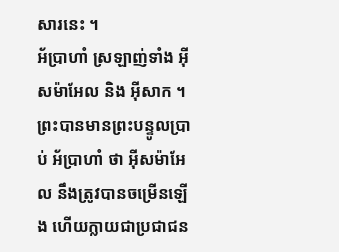សារនេះ ។
អ័ប្រាហាំ ស្រឡាញ់ទាំង អ៊ីសម៉ាអែល និង អ៊ីសាក ។ ព្រះបានមានព្រះបន្ទូលប្រាប់ អ័ប្រាហាំ ថា អ៊ីសម៉ាអែល នឹងត្រូវបានចម្រើនឡើង ហើយក្លាយជាប្រជាជន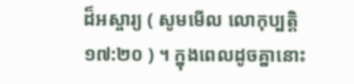ដ៏អស្ចារ្យ ( សូមមើល លោកុប្បត្តិ ១៧:២០ ) ។ ក្នុងពេលដូចគ្នានោះ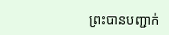ព្រះបានបញ្ជាក់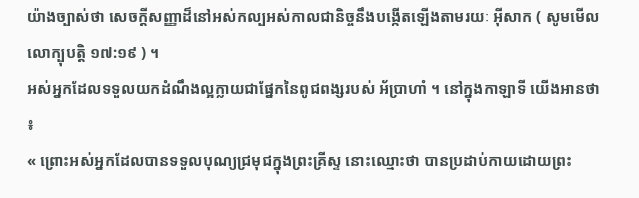យ៉ាងច្បាស់ថា សេចក្ដីសញ្ញាដ៏នៅអស់កល្បអស់កាលជានិច្ចនឹងបង្កើតឡើងតាមរយៈ អ៊ីសាក ( សូមមើល លោក្បុបត្តិ ១៧:១៩ ) ។
អស់អ្នកដែលទទួលយកដំណឹងល្អក្លាយជាផ្នែកនៃពូជពង្សរបស់ អ័ប្រាហាំ ។ នៅក្នុងកាឡាទី យើងអានថា ៖
« ព្រោះអស់អ្នកដែលបានទទួលបុណ្យជ្រមុជក្នុងព្រះគ្រីស្ទ នោះឈ្មោះថា បានប្រដាប់កាយដោយព្រះ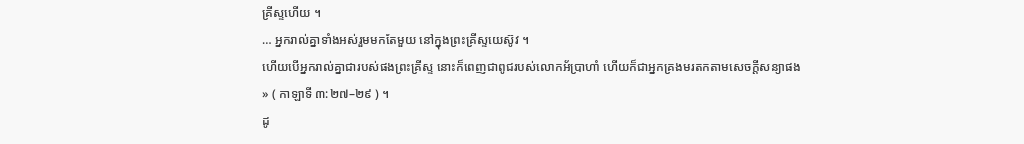គ្រីស្ទហើយ ។
… អ្នករាល់គ្នាទាំងអស់រួមមកតែមួយ នៅក្នុងព្រះគ្រីស្ទយេស៊ូវ ។
ហើយបើអ្នករាល់គ្នាជារបស់ផងព្រះគ្រីស្ទ នោះក៏ពេញជាពូជរបស់លោកអ័ប្រាហាំ ហើយក៏ជាអ្នកគ្រងមរតកតាមសេចក្តីសន្យាផង » ( កាឡាទី ៣:២៧–២៩ ) ។
ដូ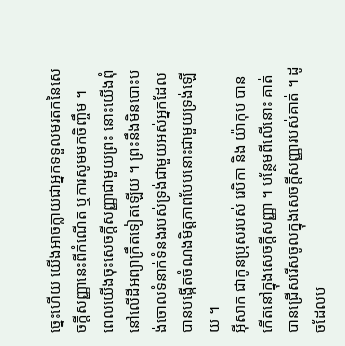ច្នេះហើយ យើងអាចក្លាយជាអ្នកទទួលមរតកនៃសេចក្តីសញ្ញានេះពីកំណើត ឬការសូមមកចិញ្ចឹម ។
ពេលយើងចុះសេចក្តីសញ្ញាជាមួយព្រះ នោះយើងពុំនៅលើដីអព្យាក្រឹតទៀតឡើយ ។ ព្រះនឹងមិនបោះបង់ចោលទំនាក់ទំនងរបស់ទ្រង់ជាមួយអស់អ្នកដែលបានបង្កើតចំណងមិត្តភាពបែបនោះជាមួយទ្រង់ឡើយ ។
អ៊ីសាក ជាកូនប្រុសរបស់ រេបិកា និង យ៉ាកុប បានកើតនៅក្នុងសេចក្ដីសញ្ញា ។ បន្ថែមពីលើនោះ គាត់បានជ្រើសរើសចូលក្នុងសេចក្តីសញ្ញារបស់គាត់ ។ ដូចដែលប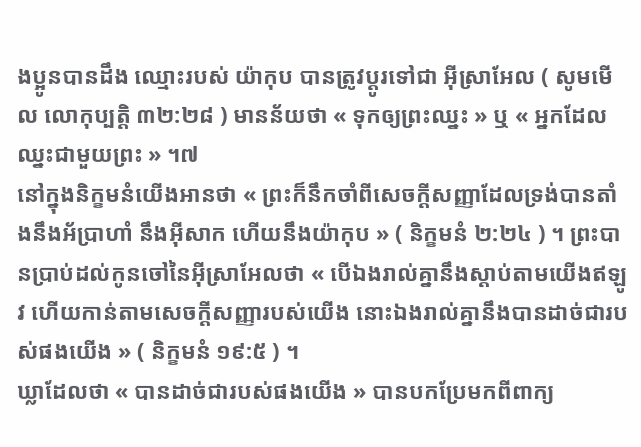ងប្អូនបានដឹង ឈ្មោះរបស់ យ៉ាកុប បានត្រូវប្តូរទៅជា អ៊ីស្រាអែល ( សូមមើល លោកុប្បត្តិ ៣២:២៨ ) មានន័យថា « ទុកឲ្យព្រះឈ្នះ » ឬ « អ្នកដែលឈ្នះជាមួយព្រះ » ។៧
នៅក្នុងនិក្ខមនំយើងអានថា « ព្រះក៏នឹកចាំពីសេចក្ដីសញ្ញាដែលទ្រង់បានតាំងនឹងអ័ប្រាហាំ នឹងអ៊ីសាក ហើយនឹងយ៉ាកុប » ( និក្ខមនំ ២:២៤ ) ។ ព្រះបានប្រាប់ដល់កូនចៅនៃអ៊ីស្រាអែលថា « បើឯងរាល់គ្នានឹងស្តាប់តាមយើងឥឡូវ ហើយកាន់តាមសេចក្ដីសញ្ញារបស់យើង នោះឯងរាល់គ្នានឹងបានដាច់ជារបស់ផងយើង » ( និក្ខមនំ ១៩:៥ ) ។
ឃ្លាដែលថា « បានដាច់ជារបស់ផងយើង » បានបកប្រែមកពីពាក្យ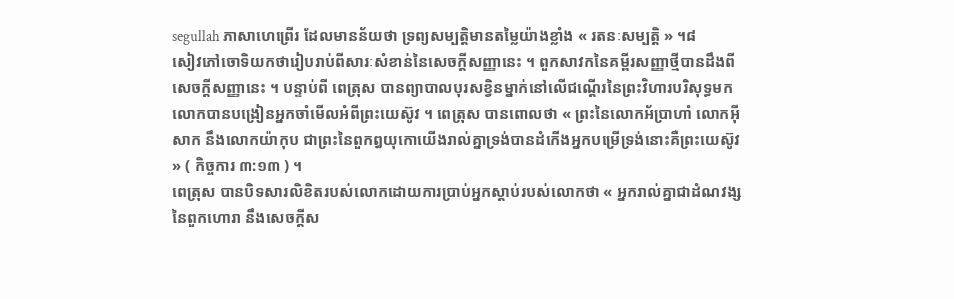segullah ភាសាហេព្រើរ ដែលមានន័យថា ទ្រព្យសម្បត្តិមានតម្លៃយ៉ាងខ្លាំង « រតនៈសម្បត្តិ » ។៨
សៀវភៅចោទិយកថារៀបរាប់ពីសារៈសំខាន់នៃសេចក្តីសញ្ញានេះ ។ ពួកសាវកនៃគម្ពីរសញ្ញាថ្មីបានដឹងពីសេចក្ដីសញ្ញានេះ ។ បន្ទាប់ពី ពេត្រុស បានព្យាបាលបុរសខ្វិនម្នាក់នៅលើជណ្តើរនៃព្រះវិហារបរិសុទ្ធមក លោកបានបង្រៀនអ្នកចាំមើលអំពីព្រះយេស៊ូវ ។ ពេត្រុស បានពោលថា « ព្រះនៃលោកអ័ប្រាហាំ លោកអ៊ីសាក នឹងលោកយ៉ាកុប ជាព្រះនៃពួកឰយុកោយើងរាល់គ្នាទ្រង់បានដំកើងអ្នកបម្រើទ្រង់នោះគឺព្រះយេស៊ូវ » ( កិច្ចការ ៣:១៣ ) ។
ពេត្រុស បានបិទសារលិខិតរបស់លោកដោយការប្រាប់អ្នកស្តាប់របស់លោកថា « អ្នករាល់គ្នាជាដំណវង្សនៃពួកហោរា នឹងសេចក្ដីស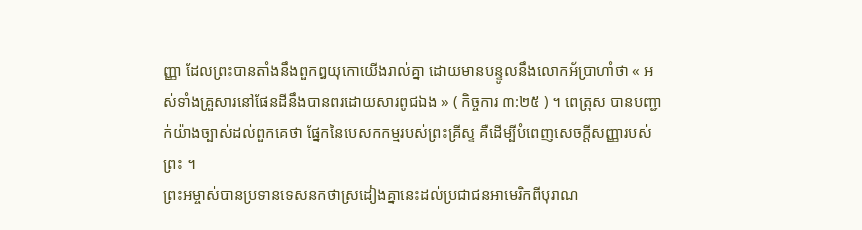ញ្ញា ដែលព្រះបានតាំងនឹងពួកឰយុកោយើងរាល់គ្នា ដោយមានបន្ទូលនឹងលោកអ័ប្រាហាំថា « អស់ទាំងគ្រួសារនៅផែនដីនឹងបានពរដោយសារពូជឯង » ( កិច្ចការ ៣:២៥ ) ។ ពេត្រុស បានបញ្ជាក់យ៉ាងច្បាស់ដល់ពួកគេថា ផ្នែកនៃបេសកកម្មរបស់ព្រះគ្រីស្ទ គឺដើម្បីបំពេញសេចក្តីសញ្ញារបស់ព្រះ ។
ព្រះអម្ចាស់បានប្រទានទេសនកថាស្រដៀងគ្នានេះដល់ប្រជាជនអាមេរិកពីបុរាណ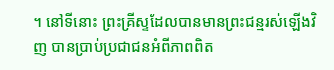។ នៅទីនោះ ព្រះគ្រីស្ទដែលបានមានព្រះជន្មរស់ឡើងវិញ បានប្រាប់ប្រជាជនអំពីភាពពិត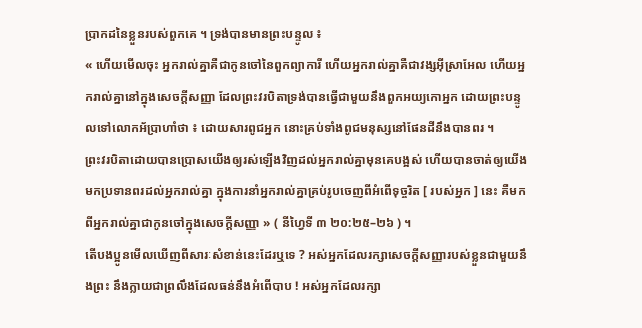ប្រាកដនៃខ្លួនរបស់ពួកគេ ។ ទ្រង់បានមានព្រះបន្ទូល ៖
« ហើយមើលចុះ អ្នករាល់គ្នាគឺជាកូនចៅនៃពួកព្យាការី ហើយអ្នករាល់គ្នាគឺជាវង្សអ៊ីស្រាអែល ហើយអ្នករាល់គ្នានៅក្នុងសេចក្ដីសញ្ញា ដែលព្រះវរបិតាទ្រង់បានធ្វើជាមួយនឹងពួកអយ្យកោអ្នក ដោយព្រះបន្ទូលទៅលោកអ័ប្រាហាំថា ៖ ដោយសារពូជអ្នក នោះគ្រប់ទាំងពូជមនុស្សនៅផែនដីនឹងបានពរ ។
ព្រះវរបិតាដោយបានប្រោសយើងឲ្យរស់ឡើងវិញដល់អ្នករាល់គ្នាមុនគេបង្អស់ ហើយបានចាត់ឲ្យយើងមកប្រទានពរដល់អ្នករាល់គ្នា ក្នុងការនាំអ្នករាល់គ្នាគ្រប់រូបចេញពីអំពើទុច្ចរិត [ របស់អ្នក ] នេះ គឺមកពីអ្នករាល់គ្នាជាកូនចៅក្នុងសេចក្ដីសញ្ញា » ( នីហ្វៃទី ៣ ២០:២៥–២៦ ) ។
តើបងប្អូនមើលឃើញពីសារៈសំខាន់នេះដែរឬទេ ? អស់អ្នកដែលរក្សាសេចក្ដីសញ្ញារបស់ខ្លួនជាមួយនឹងព្រះ នឹងក្លាយជាព្រលឹងដែលធន់នឹងអំពើបាប ! អស់អ្នកដែលរក្សា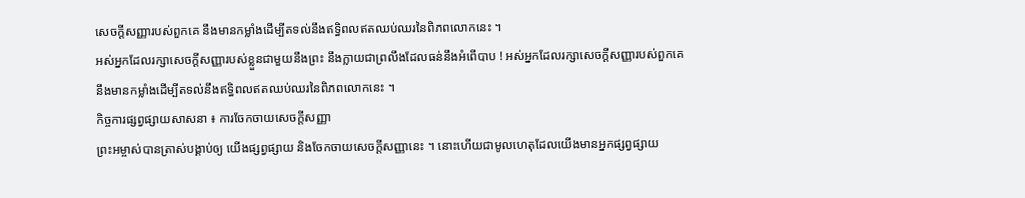សេចក្តីសញ្ញារបស់ពួកគេ នឹងមានកម្លាំងដើម្បីតទល់នឹងឥទ្ធិពលឥតឈប់ឈរនៃពិភពលោកនេះ ។
អស់អ្នកដែលរក្សាសេចក្ដីសញ្ញារបស់ខ្លួនជាមួយនឹងព្រះ នឹងក្លាយជាព្រលឹងដែលធន់នឹងអំពើបាប ! អស់អ្នកដែលរក្សាសេចក្តីសញ្ញារបស់ពួកគេ នឹងមានកម្លាំងដើម្បីតទល់នឹងឥទ្ធិពលឥតឈប់ឈរនៃពិភពលោកនេះ ។
កិច្ចការផ្សព្វផ្សាយសាសនា ៖ ការចែកចាយសេចក្តីសញ្ញា
ព្រះអម្ចាស់បានត្រាស់បង្គាប់ឲ្យ យើងផ្សព្វផ្សាយ និងចែកចាយសេចក្តីសញ្ញានេះ ។ នោះហើយជាមូលហេតុដែលយើងមានអ្នកផ្សព្វផ្សាយ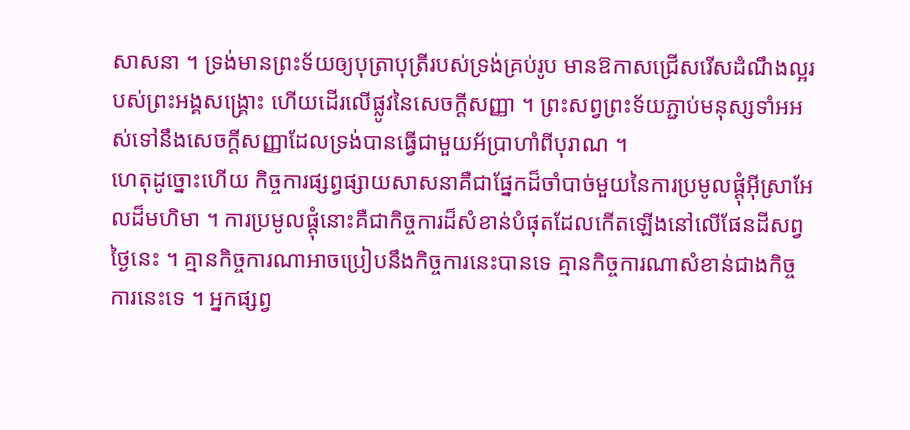សាសនា ។ ទ្រង់មានព្រះទ័យឲ្យបុត្រាបុត្រីរបស់ទ្រង់គ្រប់រូប មានឱកាសជ្រើសរើសដំណឹងល្អរបស់ព្រះអង្គសង្គ្រោះ ហើយដើរលើផ្លូវនៃសេចក្ដីសញ្ញា ។ ព្រះសព្វព្រះទ័យភ្ជាប់មនុស្សទាំអអស់ទៅនឹងសេចក្តីសញ្ញាដែលទ្រង់បានធ្វើជាមួយអ័ប្រាហាំពីបុរាណ ។
ហេតុដូច្នោះហើយ កិច្ចការផ្សព្វផ្សាយសាសនាគឺជាផ្នែកដ៏ចាំបាច់មួយនៃការប្រមូលផ្តុំអ៊ីស្រាអែលដ៏មហិមា ។ ការប្រមូលផ្ដុំនោះគឺជាកិច្ចការដ៏សំខាន់បំផុតដែលកើតឡើងនៅលើផែនដីសព្វថ្ងៃនេះ ។ គ្មានកិច្ចការណាអាចប្រៀបនឹងកិច្ចការនេះបានទេ គ្មានកិច្ចការណាសំខាន់ជាងកិច្ចការនេះទេ ។ អ្នកផ្សព្វ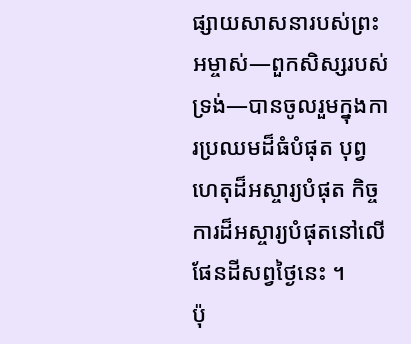ផ្សាយសាសនារបស់ព្រះអម្ចាស់—ពួកសិស្សរបស់ទ្រង់—បានចូលរួមក្នុងការប្រឈមដ៏ធំបំផុត បុព្វហេតុដ៏អស្ចារ្យបំផុត កិច្ចការដ៏អស្ចារ្យបំផុតនៅលើផែនដីសព្វថ្ងៃនេះ ។
ប៉ុ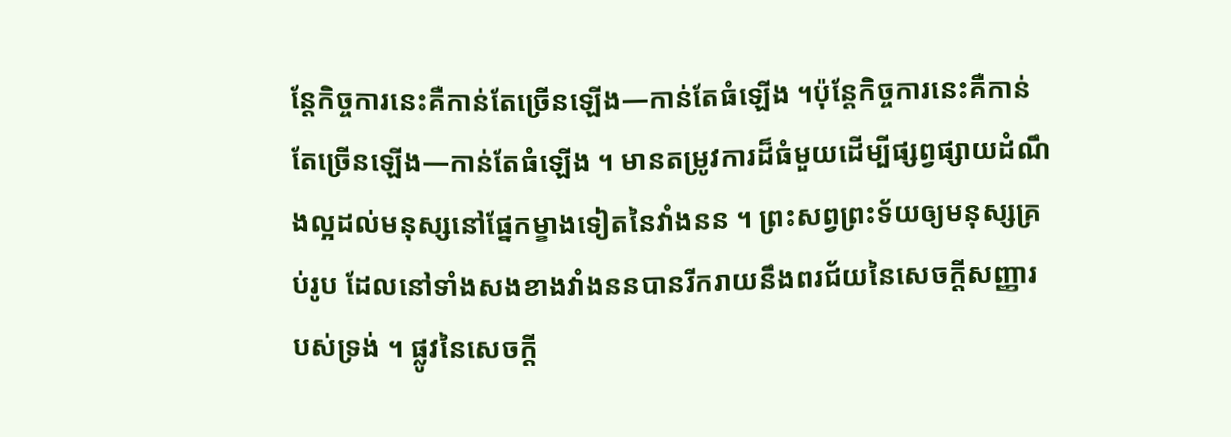ន្តែកិច្ចការនេះគឺកាន់តែច្រើនឡើង—កាន់តែធំឡើង ។ប៉ុន្តែកិច្ចការនេះគឺកាន់តែច្រើនឡើង—កាន់តែធំឡើង ។ មានតម្រូវការដ៏ធំមួយដើម្បីផ្សព្វផ្សាយដំណឹងល្អដល់មនុស្សនៅផ្នែកម្ខាងទៀតនៃវាំងនន ។ ព្រះសព្វព្រះទ័យឲ្យមនុស្សគ្រប់រូប ដែលនៅទាំងសងខាងវាំងននបានរីករាយនឹងពរជ័យនៃសេចក្ដីសញ្ញារបស់ទ្រង់ ។ ផ្លូវនៃសេចក្ដី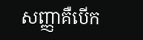សញ្ញាគឺបើក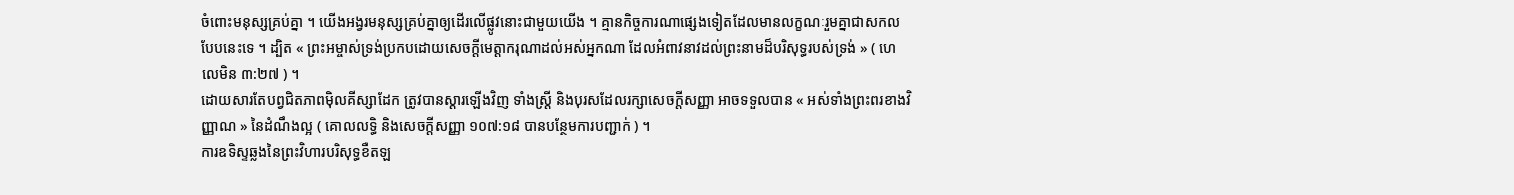ចំពោះមនុស្សគ្រប់គ្នា ។ យើងអង្វរមនុស្សគ្រប់គ្នាឲ្យដើរលើផ្លូវនោះជាមួយយើង ។ គ្មានកិច្ចការណាផ្សេងទៀតដែលមានលក្ខណៈរួមគ្នាជាសកលបែបនេះទេ ។ ដ្បិត « ព្រះអម្ចាស់ទ្រង់ប្រកបដោយសេចក្តីមេត្តាករុណាដល់អស់អ្នកណា ដែលអំពាវនាវដល់ព្រះនាមដ៏បរិសុទ្ធរបស់ទ្រង់ » ( ហេលេមិន ៣:២៧ ) ។
ដោយសារតែបព្វជិតភាពម៉ិលគីស្សាដែក ត្រូវបានស្ដារឡើងវិញ ទាំងស្ត្រី និងបុរសដែលរក្សាសេចក្ដីសញ្ញា អាចទទួលបាន « អស់ទាំងព្រះពរខាងវិញ្ញាណ » នៃដំណឹងល្អ ( គោលលទ្ធិ និងសេចក្តីសញ្ញា ១០៧:១៨ បានបន្ថែមការបញ្ជាក់ ) ។
ការឧទិស្ទឆ្លងនៃព្រះវិហារបរិសុទ្ធខឺតឡ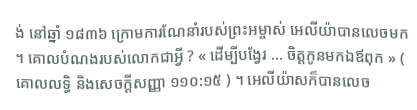ង់ នៅឆ្នាំ ១៨៣៦ ក្រោមការណែនាំរបស់ព្រះអម្ចាស់ អេលីយ៉ាបានលេចមក ។ គោលបំណងរបស់លោកជាអ្វី ? « ដើម្បីបង្វែរ … ចិត្តកូនមកឯឪពុក » ( គោលលទ្ធិ និងសេចក្តីសញ្ញា ១១០:១៥ ) ។ អេលីយ៉ាសក៏បានលេច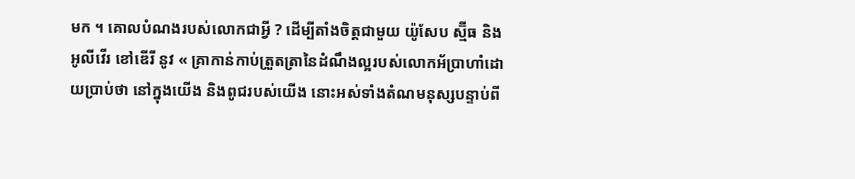មក ។ គោលបំណងរបស់លោកជាអ្វី ? ដើម្បីតាំងចិត្តជាមួយ យ៉ូសែប ស្ម៊ីធ និង អូលីវើរ ខៅឌើរី នូវ « គ្រាកាន់កាប់ត្រួតត្រានៃដំណឹងល្អរបស់លោកអ័ប្រាហាំដោយប្រាប់ថា នៅក្នុងយើង និងពូជរបស់យើង នោះអស់ទាំងតំណមនុស្សបន្ទាប់ពី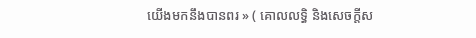យើងមកនឹងបានពរ » ( គោលលទ្ធិ និងសេចក្តីស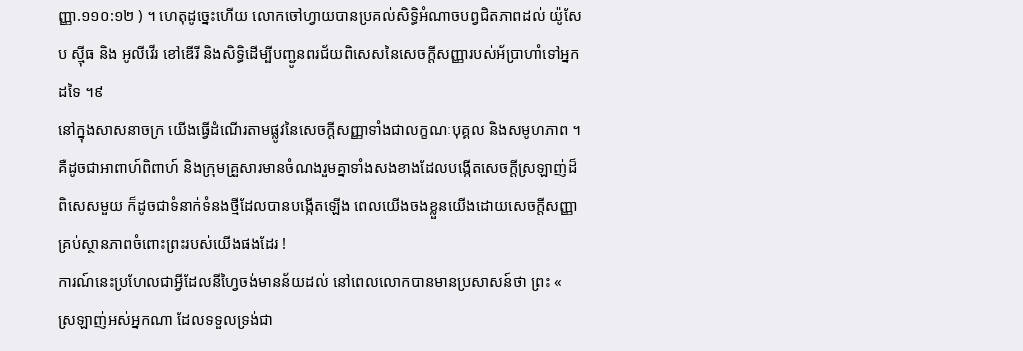ញ្ញា.១១០:១២ ) ។ ហេតុដូច្នេះហើយ លោកចៅហ្វាយបានប្រគល់សិទ្ធិអំណាចបព្វជិតភាពដល់ យ៉ូសែប ស៊្មីធ និង អូលីវើរ ខៅឌើរី និងសិទ្ធិដើម្បីបញ្ជូនពរជ័យពិសេសនៃសេចក្ដីសញ្ញារបស់អ័ប្រាហាំទៅអ្នកដទៃ ។៩
នៅក្នុងសាសនាចក្រ យើងធ្វើដំណើរតាមផ្លូវនៃសេចក្ដីសញ្ញាទាំងជាលក្ខណៈបុគ្គល និងសមូហភាព ។ គឺដូចជាអាពាហ៍ពិពាហ៍ និងក្រុមគ្រួសារមានចំណងរួមគ្នាទាំងសងខាងដែលបង្កើតសេចក្តីស្រឡាញ់ដ៏ពិសេសមួយ ក៏ដូចជាទំនាក់ទំនងថ្មីដែលបានបង្កើតឡើង ពេលយើងចងខ្លួនយើងដោយសេចក្ដីសញ្ញាគ្រប់ស្ថានភាពចំពោះព្រះរបស់យើងផងដែរ !
ការណ៍នេះប្រហែលជាអ្វីដែលនីហ្វៃចង់មានន័យដល់ នៅពេលលោកបានមានប្រសាសន៍ថា ព្រះ « ស្រឡាញ់អស់អ្នកណា ដែលទទួលទ្រង់ជា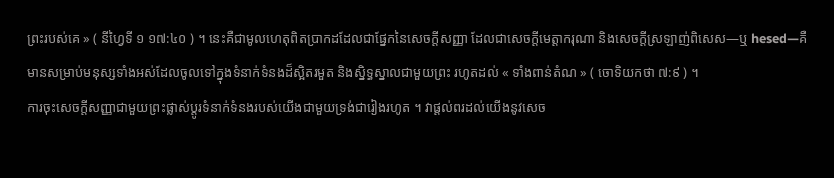ព្រះរបស់គេ » ( នីហ្វៃទី ១ ១៧:៤០ ) ។ នេះគឺជាមូលហេតុពិតប្រាកដដែលជាផ្នែកនៃសេចក្ដីសញ្ញា ដែលជាសេចក្ដីមេត្តាករុណា និងសេចក្ដីស្រឡាញ់ពិសេស—ឬ hesed—គឺមានសម្រាប់មនុស្សទាំងអស់ដែលចូលទៅក្នុងទំនាក់ទំនងដ៏ស្អិតរមួត និងស្និទ្ធស្នាលជាមួយព្រះ រហូតដល់ « ទាំងពាន់តំណ » ( ចោទិយកថា ៧:៩ ) ។
ការចុះសេចក្តីសញ្ញាជាមួយព្រះផ្លាស់ប្តូរទំនាក់ទំនងរបស់យើងជាមួយទ្រង់ជារៀងរហូត ។ វាផ្តល់ពរដល់យើងនូវសេច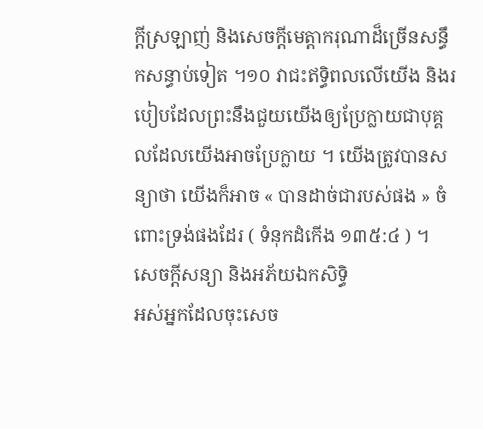ក្តីស្រឡាញ់ និងសេចក្តីមេត្តាករុណាដ៏ច្រើនសន្ធឹកសន្ធាប់ទៀត ។១០ វាជះឥទ្ធិពលលើយើង និងរបៀបដែលព្រះនឹងជួយយើងឲ្យប្រែក្លាយជាបុគ្គលដែលយើងអាចប្រែក្លាយ ។ យើងត្រូវបានសន្យាថា យើងក៏អាច « បានដាច់ជារបស់ផង » ចំពោះទ្រង់ផងដែរ ( ទំនុកដំកើង ១៣៥:៤ ) ។
សេចក្តីសន្យា និងអភ័យឯកសិទ្ធិ
អស់អ្នកដែលចុះសេច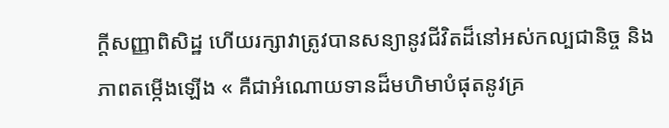ក្ដីសញ្ញាពិសិដ្ឋ ហើយរក្សាវាត្រូវបានសន្យានូវជីវិតដ៏នៅអស់កល្បជានិច្ច និងភាពតម្កើងឡើង « គឺជាអំណោយទានដ៏មហិមាបំផុតនូវគ្រ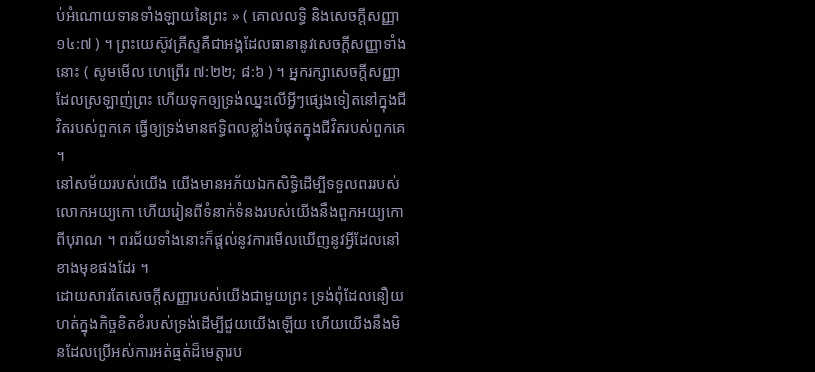ប់អំណោយទានទាំងឡាយនៃព្រះ » ( គោលលទ្ធិ និងសេចក្តីសញ្ញា ១៤:៧ ) ។ ព្រះយេស៊ូវគ្រីស្ទគឺជាអង្គដែលធានានូវសេចក្តីសញ្ញាទាំងនោះ ( សូមមើល ហេព្រើរ ៧:២២; ៨:៦ ) ។ អ្នករក្សាសេចក្ដីសញ្ញាដែលស្រឡាញ់ព្រះ ហើយទុកឲ្យទ្រង់ឈ្នះលើអ្វីៗផ្សេងទៀតនៅក្នុងជីវិតរបស់ពួកគេ ធ្វើឲ្យទ្រង់មានឥទ្ធិពលខ្លាំងបំផុតក្នុងជីវិតរបស់ពួកគេ ។
នៅសម័យរបស់យើង យើងមានអភ័យឯកសិទ្ធិដើម្បីទទួលពររបស់លោកអយ្យកោ ហើយរៀនពីទំនាក់ទំនងរបស់យើងនឹងពួកអយ្យកោពីបុរាណ ។ ពរជ័យទាំងនោះក៏ផ្តល់នូវការមើលឃើញនូវអ្វីដែលនៅខាងមុខផងដែរ ។
ដោយសារតែសេចក្តីសញ្ញារបស់យើងជាមួយព្រះ ទ្រង់ពុំដែលនឿយហត់ក្នុងកិច្ចខិតខំរបស់ទ្រង់ដើម្បីជួយយើងឡើយ ហើយយើងនឹងមិនដែលប្រើអស់ការអត់ធ្មត់ដ៏មេត្តារប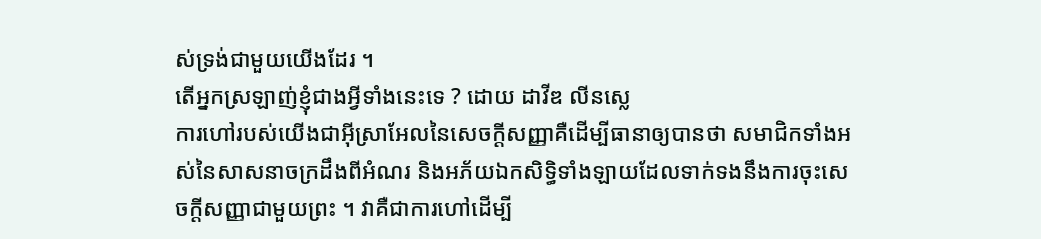ស់ទ្រង់ជាមួយយើងដែរ ។
តើអ្នកស្រឡាញ់ខ្ញុំជាងអ្វីទាំងនេះទេ ? ដោយ ដាវីឌ លីនស្លេ
ការហៅរបស់យើងជាអ៊ីស្រាអែលនៃសេចក្ដីសញ្ញាគឺដើម្បីធានាឲ្យបានថា សមាជិកទាំងអស់នៃសាសនាចក្រដឹងពីអំណរ និងអភ័យឯកសិទ្ធិទាំងឡាយដែលទាក់ទងនឹងការចុះសេចក្ដីសញ្ញាជាមួយព្រះ ។ វាគឺជាការហៅដើម្បី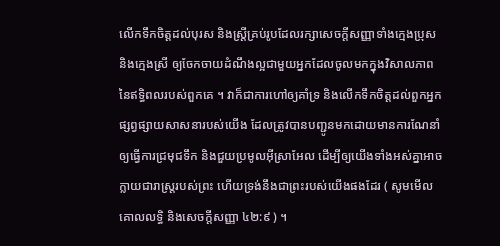លើកទឹកចិត្តដល់បុរស និងស្ត្រីគ្រប់រូបដែលរក្សាសេចក្ដីសញ្ញាទាំងក្មេងប្រុស និងក្មេងស្រី ឲ្យចែកចាយដំណឹងល្អជាមួយអ្នកដែលចូលមកក្នុងវិសាលភាពនៃឥទ្ធិពលរបស់ពួកគេ ។ វាក៏ជាការហៅឲ្យគាំទ្រ និងលើកទឹកចិត្តដល់ពួកអ្នកផ្សព្វផ្សាយសាសនារបស់យើង ដែលត្រូវបានបញ្ជូនមកដោយមានការណែនាំឲ្យធ្វើការជ្រមុជទឹក និងជួយប្រមូលអ៊ីស្រាអែល ដើម្បីឲ្យយើងទាំងអស់គ្នាអាចក្លាយជារាស្ដ្ររបស់ព្រះ ហើយទ្រង់នឹងជាព្រះរបស់យើងផងដែរ ( សូមមើល គោលលទ្ធិ និងសេចក្តីសញ្ញា ៤២:៩ ) ។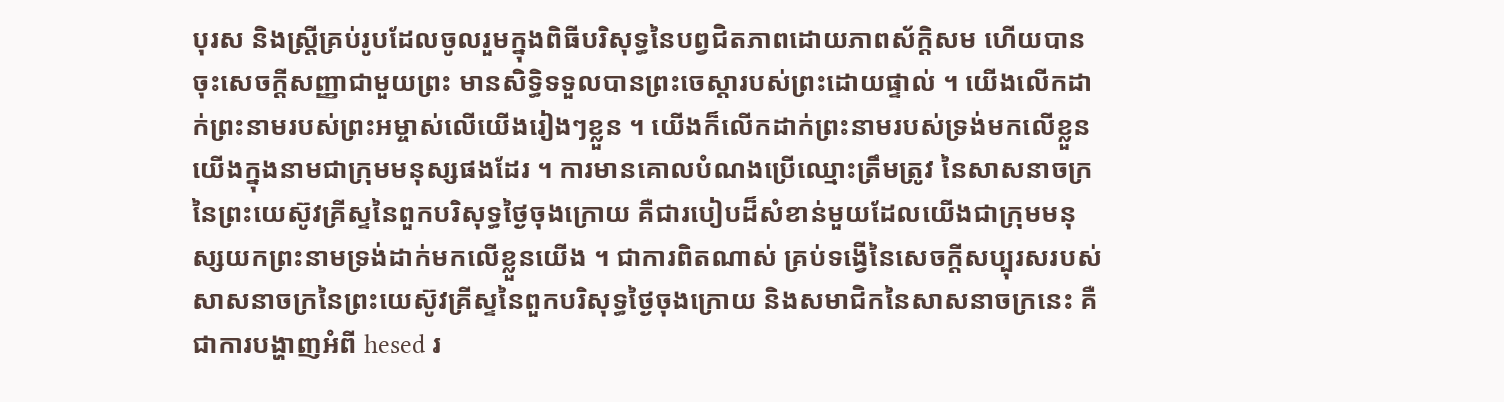បុរស និងស្ដ្រីគ្រប់រូបដែលចូលរួមក្នុងពិធីបរិសុទ្ធនៃបព្វជិតភាពដោយភាពស័ក្ដិសម ហើយបានចុះសេចក្ដីសញ្ញាជាមួយព្រះ មានសិទ្ធិទទួលបានព្រះចេស្ដារបស់ព្រះដោយផ្ទាល់ ។ យើងលើកដាក់ព្រះនាមរបស់ព្រះអម្ចាស់លើយើងរៀងៗខ្លួន ។ យើងក៏លើកដាក់ព្រះនាមរបស់ទ្រង់មកលើខ្លួនយើងក្នុងនាមជាក្រុមមនុស្សផងដែរ ។ ការមានគោលបំណងប្រើឈ្មោះត្រឹមត្រូវ នៃសាសនាចក្រនៃព្រះយេស៊ូវគ្រីស្ទនៃពួកបរិសុទ្ធថ្ងៃចុងក្រោយ គឺជារបៀបដ៏សំខាន់មួយដែលយើងជាក្រុមមនុស្សយកព្រះនាមទ្រង់ដាក់មកលើខ្លួនយើង ។ ជាការពិតណាស់ គ្រប់ទង្វើនៃសេចក្តីសប្បុរសរបស់សាសនាចក្រនៃព្រះយេស៊ូវគ្រីស្ទនៃពួកបរិសុទ្ធថ្ងៃចុងក្រោយ និងសមាជិកនៃសាសនាចក្រនេះ គឺជាការបង្ហាញអំពី hesed រ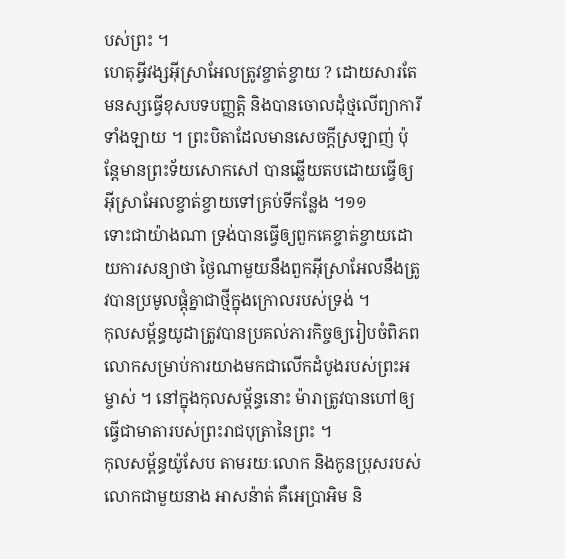បស់ព្រះ ។
ហេតុអ្វីវង្សអ៊ីស្រាអែលត្រូវខ្ចាត់ខ្ចាយ ? ដោយសារតែមនស្សធ្វើខុសបទបញ្ញត្តិ និងបានចោលដុំថ្មលើព្យាការីទាំងឡាយ ។ ព្រះបិតាដែលមានសេចក្តីស្រឡាញ់ ប៉ុន្តែមានព្រះទ័យសោកសៅ បានឆ្លើយតបដោយធ្វើឲ្យអ៊ីស្រាអែលខ្ចាត់ខ្ចាយទៅគ្រប់ទីកន្លែង ។១១
ទោះជាយ៉ាងណា ទ្រង់បានធ្វើឲ្យពួកគេខ្ចាត់ខ្ចាយដោយការសន្យាថា ថ្ងៃណាមួយនឹងពួកអ៊ីស្រាអែលនឹងត្រូវបានប្រមូលផ្ដុំគ្នាជាថ្មីក្នុងក្រោលរបស់ទ្រង់ ។
កុលសម្ព័ន្ធយូដាត្រូវបានប្រគល់ភារកិច្ចឲ្យរៀបចំពិភពលោកសម្រាប់ការយាងមកជាលើកដំបូងរបស់ព្រះអម្ចាស់ ។ នៅក្នុងកុលសម្ព័ន្ធនោះ ម៉ារាត្រូវបានហៅឲ្យធ្វើជាមាតារបស់ព្រះរាជបុត្រានៃព្រះ ។
កុលសម្ព័ន្ធយ៉ូសែប តាមរយៈលោក និងកូនប្រុសរបស់លោកជាមួយនាង អាសន៉ាត់ គឺអេប្រាអិម និ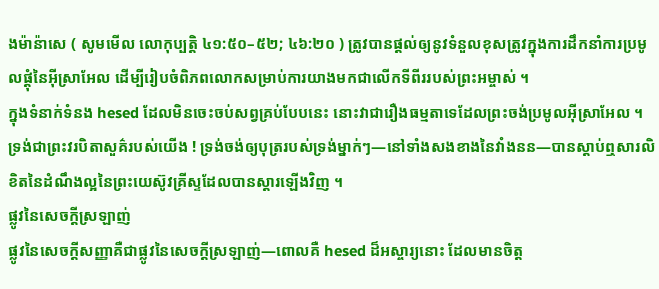ងម៉ាន៉ាសេ ( សូមមើល លោកុប្បត្តិ ៤១:៥០–៥២; ៤៦:២០ ) ត្រូវបានផ្ដល់ឲ្យនូវទំនួលខុសត្រូវក្នុងការដឹកនាំការប្រមូលផ្តុំនៃអ៊ីស្រាអែល ដើម្បីរៀបចំពិភពលោកសម្រាប់ការយាងមកជាលើកទីពីររបស់ព្រះអម្ចាស់ ។
ក្នុងទំនាក់ទំនង hesed ដែលមិនចេះចប់សព្វគ្រប់បែបនេះ នោះវាជារឿងធម្មតាទេដែលព្រះចង់ប្រមូលអ៊ីស្រាអែល ។ ទ្រង់ជាព្រះវរបិតាសួគ៌របស់យើង ! ទ្រង់ចង់ឲ្យបុត្ររបស់ទ្រង់ម្នាក់ៗ—នៅទាំងសងខាងនៃវាំងនន—បានស្តាប់ឮសារលិខិតនៃដំណឹងល្អនៃព្រះយេស៊ូវគ្រីស្ទដែលបានស្តារឡើងវិញ ។
ផ្លូវនៃសេចក្តីស្រឡាញ់
ផ្លូវនៃសេចក្តីសញ្ញាគឺជាផ្លូវនៃសេចក្តីស្រឡាញ់—ពោលគឺ hesed ដ៏អស្ចារ្យនោះ ដែលមានចិត្ត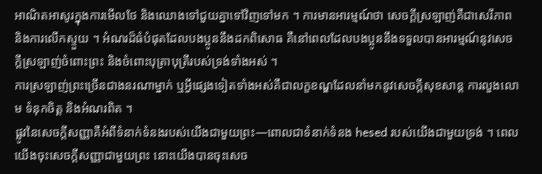អាណិតអាសូរក្នុងការមើលថែ និងឈោងទៅជួយគ្នាទៅវិញទៅមក ។ ការមានអារម្មណ៍ថា សេចក្តីស្រឡាញ់គឺជាសេរីភាព និងការលើកស្ទួយ ។ អំណរដ៏ធំបំផុតដែលបងប្អូននឹងដកពិសោធ គឺនៅពេលដែលបងប្អូននឹងទទួលបានអារម្មណ៍នូវសេចក្ដីស្រឡាញ់ចំពោះព្រះ និងចំពោះបុត្រាបុត្រីរបស់ទ្រង់ទាំងអស់ ។
ការស្រឡាញ់ព្រះច្រើនជាងនរណាម្នាក់ ឬអ្វីផ្សេងទៀតទាំងអស់គឺជាលក្ខខណ្ឌដែលនាំមកនូវសេចក្តីសុខសាន្ត ការលួងលោម ទំនុកចិត្ត និងអំណរពិត ។
ផ្លូវនៃសេចក្តីសញ្ញាគឺអំពីទំនាក់ទំនងរបស់យើងជាមួយព្រះ—ពោលជាទំនាក់ទំនង hesed របស់យើងជាមួយទ្រង់ ។ ពេលយើងចុះសេចក្ដីសញ្ញាជាមួយព្រះ នោះយើងបានចុះសេច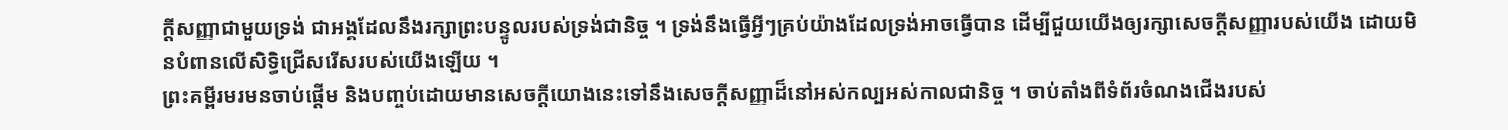ក្ដីសញ្ញាជាមួយទ្រង់ ជាអង្គដែលនឹងរក្សាព្រះបន្ទូលរបស់ទ្រង់ជានិច្ច ។ ទ្រង់នឹងធ្វើអ្វីៗគ្រប់យ៉ាងដែលទ្រង់អាចធ្វើបាន ដើម្បីជួយយើងឲ្យរក្សាសេចក្តីសញ្ញារបស់យើង ដោយមិនបំពានលើសិទ្ធិជ្រើសរើសរបស់យើងឡើយ ។
ព្រះគម្ពីរមរមនចាប់ផ្តើម និងបញ្ចប់ដោយមានសេចក្តីយោងនេះទៅនឹងសេចក្តីសញ្ញាដ៏នៅអស់កល្បអស់កាលជានិច្ច ។ ចាប់តាំងពីទំព័រចំណងជើងរបស់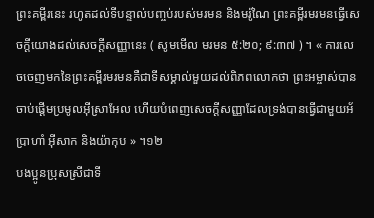ព្រះគម្ពីរនេះ រហូតដល់ទីបន្ទាល់បញ្ចប់របស់មរមន និងមរ៉ូណៃ ព្រះគម្ពីរមរមនធ្វើសេចក្តីយោងដល់សេចក្តីសញ្ញានេះ ( សូមមើល មរមន ៥:២០; ៩:៣៧ ) ។ « ការលេចចេញមកនៃព្រះគម្ពីរមរមនគឺជាទីសម្គាល់មួយដល់ពិភពលោកថា ព្រះអម្ចាស់បានចាប់ផ្ដើមប្រមូលអ៊ីស្រាអែល ហើយបំពេញសេចក្ដីសញ្ញាដែលទ្រង់បានធ្វើជាមួយអ័ប្រាហាំ អ៊ីសាក និងយ៉ាកុប » ។១២
បងប្អូនប្រុសស្រីជាទី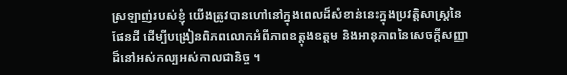ស្រឡាញ់របស់ខ្ញុំ យើងត្រូវបានហៅនៅក្នុងពេលដ៏សំខាន់នេះក្នុងប្រវត្តិសាស្រ្តនៃផែនដី ដើម្បីបង្រៀនពិភពលោកអំពីភាពឧត្តុងឧត្តម និងអានុភាពនៃសេចក្ដីសញ្ញាដ៏នៅអស់កល្បអស់កាលជានិច្ច ។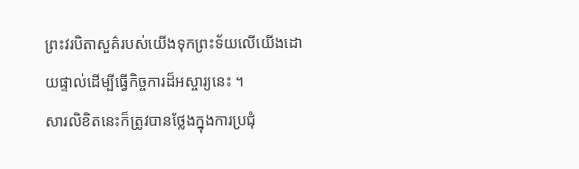ព្រះវរបិតាសួគ៌របស់យើងទុកព្រះទ័យលើយើងដោយផ្ទាល់ដើម្បីធ្វើកិច្ចការដ៏អស្ចារ្យនេះ ។
សារលិខិតនេះក៏ត្រូវបានថ្លែងក្នុងការប្រជុំ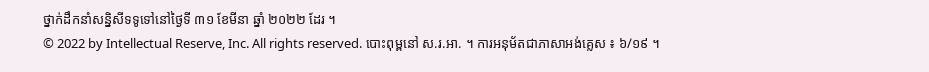ថ្នាក់ដឹកនាំសន្និសីទទូទៅនៅថ្ងៃទី ៣១ ខែមីនា ឆ្នាំ ២០២២ ដែរ ។
© 2022 by Intellectual Reserve, Inc. All rights reserved. បោះពុម្ពនៅ ស.រ.អា. ។ ការអនុម័តជាភាសាអង់គ្លេស ៖ ៦/១៩ ។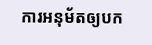ការអនុម័តឲ្យបក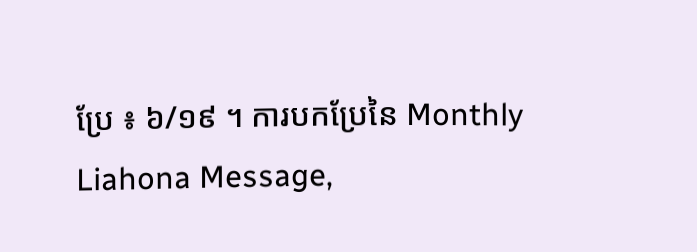ប្រែ ៖ ៦/១៩ ។ ការបកប្រែនៃ Monthly Liahona Message,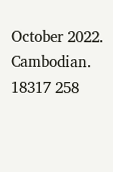October 2022. Cambodian. 18317 258